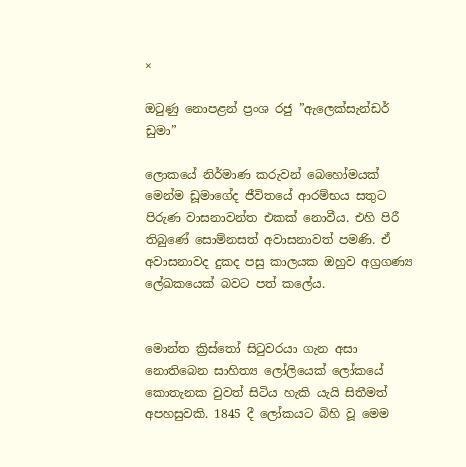×

ඔටුණු නොපළන් ප්‍රංශ රජු ”ඇලෙක්සැන්ඩර් ඩුමා”

ලොකයේ නිර්මාණ කරුවන් බෙහෝමයක් මෙන්ම ඩූමාගේද ජීවිතයේ ආරම්භය සතුට පිරුණ වාසනාවන්ත එකක් නොවීය. එහි පිරී තිබුණේ සොම්නසත් අවාසනාවත් පමණි. ඒ අවාසනාවද දුකද පසු කාලයක ඔහුව අග්‍රගණ්‍ය ලේඛකයෙක් බවට පත් කලේය.


මොන්ත ක්‍රිස්තෝ සිටුවරයා ගැන අසා නොතිබෙන සාහිත්‍ය ලෝලියෙක් ලෝකයේ කොතැනක වුවත් සිටිය හැකි යැයි සිතීමත් අපහසුවකි. 1845 දී ලෝකයට බිහි වූ මෙම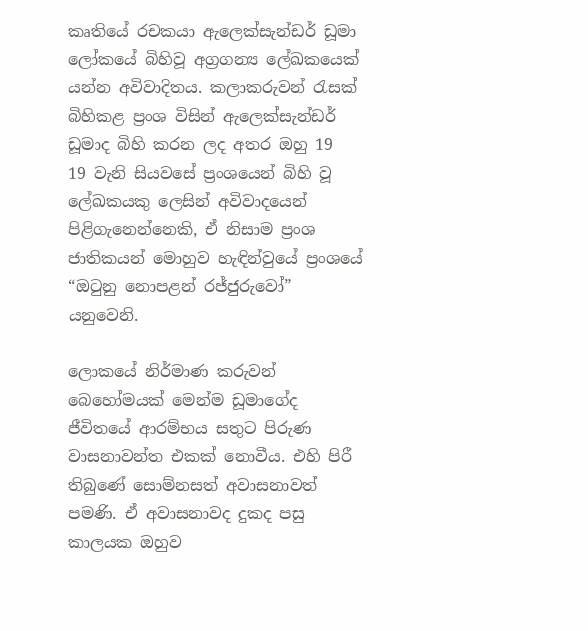කෘතියේ රචකයා ඇලෙක්සැන්ඩර් ඩූමා ලෝකයේ බිහිවූ අග්‍රගන්‍ය ලේඛකයෙක් යන්න අවිවාදිතය. කලාකරුවන් රැසක් බිහිකළ ප්‍රංශ විසින් ඇලෙක්සැන්ඩර් ඩූමාද බිහි කරන ලද අතර ඔහු 19
19 වැනි සියවසේ ප්‍රංශයෙන් බිහි වූ ලේඛකයකු ලෙසින් අවිවාදයෙන් පිළිගැනෙන්නෙකි, ඒ නිසාම ප්‍රංශ ජාතිකයන් මොහුව හැඳින්වුයේ ප්‍රංශයේ “ඔටුනු නොපළන් රජ්ජුරුවෝ” යනුවෙනි.

ලොකයේ නිර්මාණ කරුවන් බෙහෝමයක් මෙන්ම ඩූමාගේද ජීවිතයේ ආරම්භය සතුට පිරුණ වාසනාවන්ත එකක් නොවීය. එහි පිරී තිබුණේ සොම්නසත් අවාසනාවත් පමණි. ඒ අවාසනාවද දුකද පසු කාලයක ඔහුව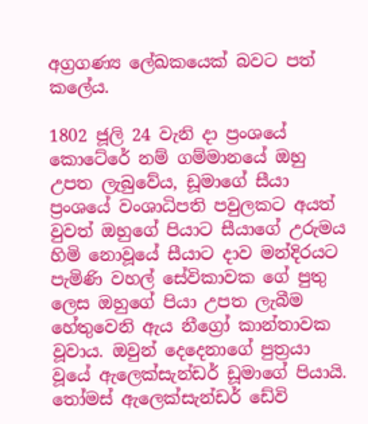අග්‍රගණ්‍ය ලේඛකයෙක් බවට පත් කලේය.

1802 ජූලි 24 වැනි දා ප්‍රංශයේ කොටේරේ නම් ගම්මානයේ ඔහු උපත ලැබුවේය, ඩූමාගේ සීයා ප්‍රංශයේ වංශාධිපති පවුලකට අයත් වුවත් ඔහුගේ පියාට සීයාගේ උරුමය හිමි නොවූයේ සීයාට දාව මන්දිරයට පැමිණි වහල් සේවිකාවක ගේ පුතු ලෙස ඔහුගේ පියා උපත ලැබීම හේතුවෙනි ඇය නීග්‍රෝ කාන්තාවක වූවාය. ඔවුන් දෙදෙනාගේ පුත්‍රයා වූයේ ඇලෙක්සැන්ඩර් ඩූමාගේ පියායි. තෝමස් ඇලෙක්සැන්ඩර් ඩේවි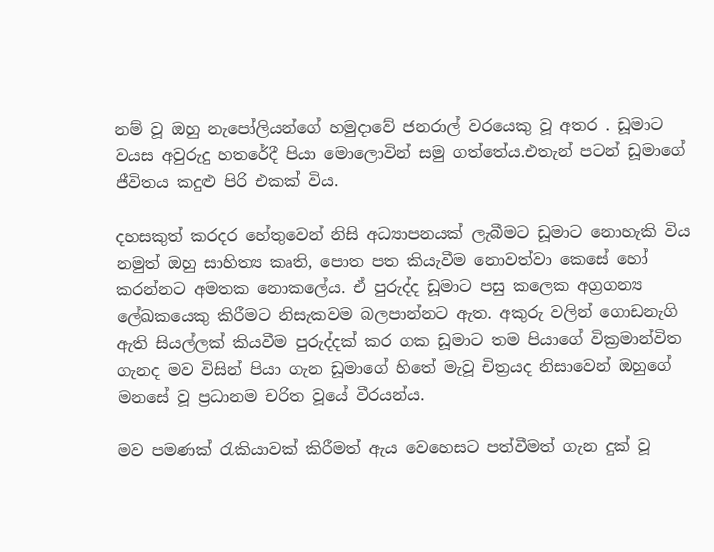නම් වූ ඔහු නැපෝලියන්ගේ හමුදාවේ ජනරාල් වරයෙකු වූ අතර . ඩූමාට වයස අවුරුදු හතරේදී පියා මොලොවින් සමු ගත්තේය.එතැන් පටන් ඩූමාගේ ජීවිතය කදුළු පිරි එකක් විය.

දහසකුත් කරදර හේතුවෙන් නිසි අධ්‍යාපනයක් ලැබීමට ඩූමාට නොහැකි විය නමුත් ඔහු සාහිත්‍ය කෘති, පොත පත කියැවීම නොවත්වා කෙසේ හෝ කරන්නට අමතක නොකලේය. ඒ පුරුද්ද ඩූමාට පසු කලෙක අග්‍රගන්‍ය ලේඛකයෙකු කිරීමට නිසැකවම බලපාන්නට ඇත. අකුරු වලින් ගොඩනැගි ඇති සියල්ලක් කියවීම පුරුද්දක් කර ගක ඩූමාට තම පියාගේ වික්‍රමාන්විත ගැනද මව විසින් පියා ගැන ඩූමාගේ හිතේ මැවූ චිත්‍රයද නිසාවෙන් ඔහුගේ මනසේ වූ ප්‍රධානම චරිත වූයේ වීරයන්ය.

මව පමණක් රැකියාවක් කිරීමත් ඇය වෙහෙසට පත්වීමත් ගැන දුක් වූ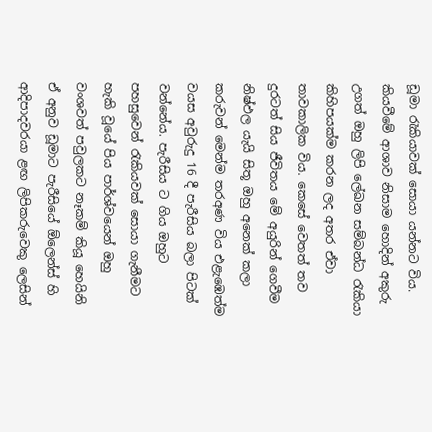ඩූමා රැකියාවක් සොයා යන්නට විය. කියවීමේ ආශාව නිසාම හොදින් අකුරු උගත් ඔහු ලිපි ලේඛන සම්බන්ධ රැකියා කිහිපයක්ම කරන ලද අතර ඒවා තාවකාලික විය. කෙසේ වෙතත් තව දුරටත් සිය ජීවිතය මේ අයුරින් ගෙවීම නිෂ්ඵල යැයි සිතූ ඔහු අනෙක් කලා කරුවන් මෙන්ම තරඅණ විය එළැඹෙත්ම වයස අවුරුදු 16 දී පැරීසිය බලා පිටක් වන්නේය. පැරීසිය ට ගිය ඔහුට පහසුවෙන් රැකියවක් සොයා ගැනීමට හැකි වූයේ පිය පාර්ශ්වයෙන් ඔහු වංශවත් පවුලකට නෑකම් කියූ හෙයිනි ඒ අනුව ඩූමාට පැරීසියේ ඕලෙන්ස් හි ආදිපාදවරයා ළඟ ලිපිකරුවෙකු ලෙසින්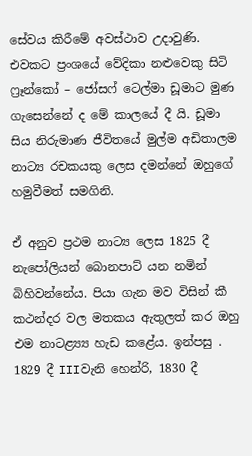සේවය කිරීමේ අවස්ථාව උදාවුණි. එවකට ප්‍රංශයේ වේදිකා නළුවෙකු සිටි ෆ්‍රෑන්කෝ – ජෝසෆ් ටෙල්මා ඩූමාට මුණ ගැසෙන්නේ ද මේ කාලයේ දී යි. ඩූමා සිය නිරුමාණ ජීවිතයේ මුල්ම අඩිතාලම නාට්‍ය රචකයකු ලෙස දමන්නේ ඔහුගේ හමුවීමත් සමගිනි.

ඒ අනුව ප්‍රථම නාට්‍ය ලෙස 1825 දී නැපෝලියන් බොනපාට් යන නමින් බිහිවන්නේය. පියා ගැන මව විසින් කී කථන්දර වල මතකය ඇතුලත් කර ඔහු එම නාටළ්‍ය්‍ය හැඩ කළේය. ඉන්පසු . 1829 දී IIIවැනි හෙන්රි, 1830 දී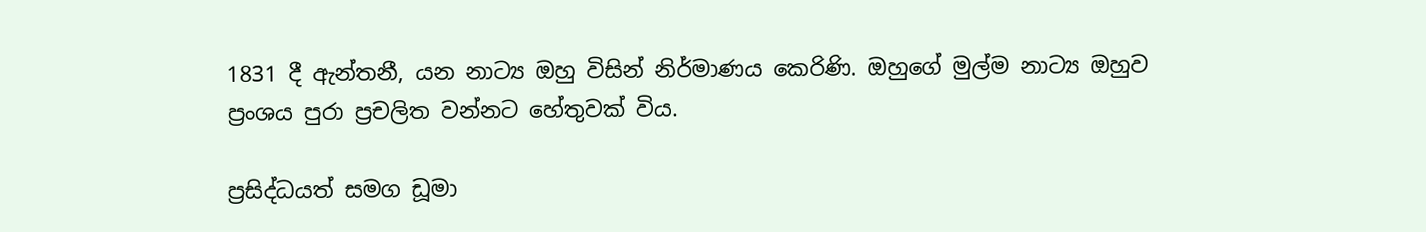1831 දී ඇන්තනී, යන නාට්‍ය ඔහු විසින් නිර්මාණය කෙරිණි. ඔහුගේ මුල්ම නාට්‍ය ඔහුව ප්‍රංශය පුරා ප්‍රචලිත වන්නට හේතුවක් විය.

ප්‍රසිද්ධයත් සමග ඩූමා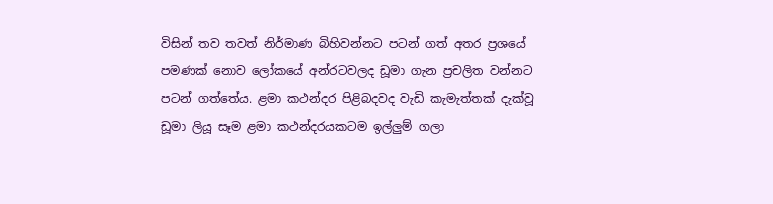විසින් තව තවත් නිර්මාණ බිහිවන්නට පටන් ගත් අතර ප්‍රශයේ පමණක් නොව ලෝකයේ අන්රටවලද ඩූමා ගැන ප්‍රචලිත වන්නට පටන් ගත්තේය. ළමා කථන්දර පිළිබදවද වැඩි කැමැත්තක් දැක්වූ ඩූමා ලියූ සෑම ළමා කථන්දරයකටම ඉල්ලුම් ගලා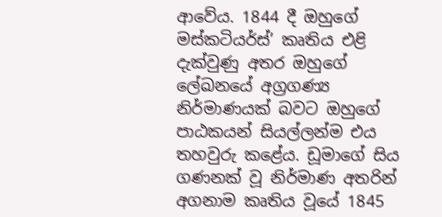ආවේය. 1844 දී ඔහුගේ මස්කටියර්ස්’ කෘතිය එළි දැක්වුණු අතර ඔහුගේ ලේඛනයේ අග්‍රගණ්‍ය නිර්මාණයක් බවට ඔහුගේ පාඨකයන් සියල්ලන්ම එය තහවුරු කළේය. ඩූමාගේ සිය ගණනක් වූ නිර්මාණ අතරින් අගනාම කෘතිය වූයේ 1845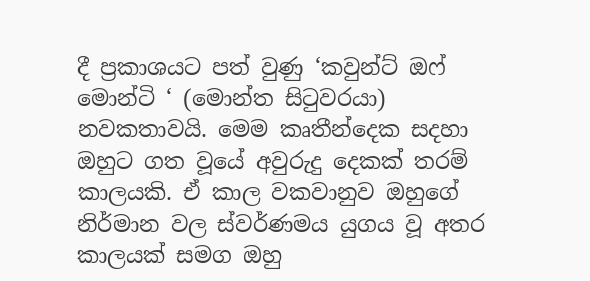දී ප්‍රකාශයට පත් වුණු ‘කවුන්ට් ඔෆ් මොන්ටි ‘ (මොන්ත සිටුවරයා) නවකතාවයි. මෙම කෘතීන්දෙක සදහා ඔහුට ගත වූයේ අවුරුදු දෙකක් තරම් කාලයකි. ඒ කාල වකවානුව ඔහුගේ නිර්මාන වල ස්වර්ණමය යුගය වූ අතර කාලයක් සමග ඔහු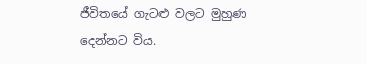ජීවිතයේ ගැටළු වලට මුහුණ දෙන්නට විය.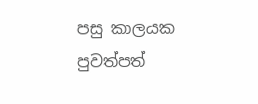පසු කාලයක පුවත්පත්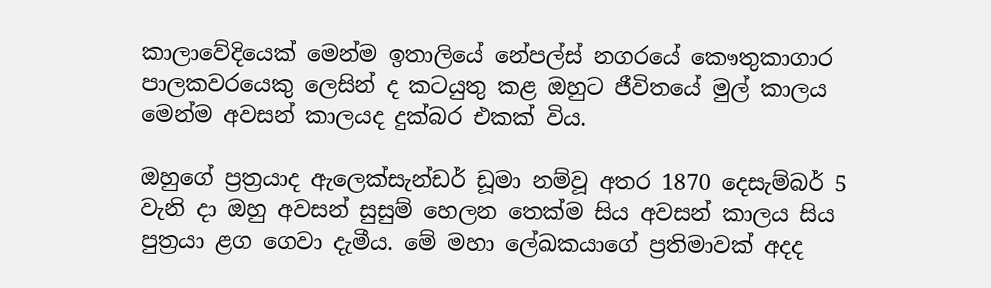කාලාවේදියෙක් මෙන්ම ඉතාලියේ නේපල්ස් නගරයේ කෞතුකාගාර පාලකවරයෙකු ලෙසින් ද කටයුතු කළ ඔහුට ජීවිතයේ මුල් කාලය මෙන්ම අවසන් කාලයද දුක්බර එකක් විය.

ඔහුගේ ප්‍රත්‍රයාද ඇලෙක්සැන්ඩර් ඩූමා නම්වූ අතර 1870 දෙසැම්බර් 5 වැනි දා ඔහු අවසන් සුසුම් හෙලන තෙක්ම සිය අවසන් කාලය සිය පුත්‍රයා ළග ගෙවා දැමීය. මේ මහා ලේඛකයාගේ ප්‍රතිමාවක් අදද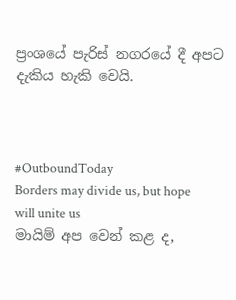ප්‍රංශයේ පැරිස් නගරයේ දී අපට දැකිය හැකි වෙයි.



#OutboundToday
Borders may divide us, but hope will unite us
මායිම් අප වෙන් කළ ද,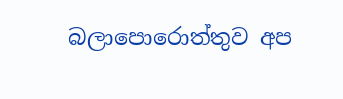බලාපොරොත්තුව අප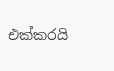එක්කරයි